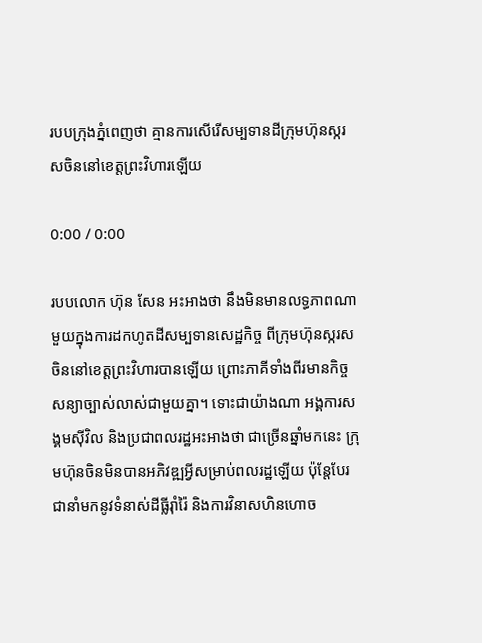របបក្រុងភ្នំពេញថា គ្មានការសើរើសម្បទានដីក្រុមហ៊ុនស្ករសចិននៅខេត្តព្រះវិហារឡើយ

0:00 / 0:00

របបលោក ហ៊ុន សែន អះអាងថា នឹងមិនមានលទ្ធភាពណាមួយក្នុងការដកហូតដីសម្បទានសេដ្ឋកិច្ច ពីក្រុមហ៊ុនស្ករសចិននៅខេត្តព្រះវិហារបានឡើយ ព្រោះភាគីទាំងពីរមានកិច្ចសន្យាច្បាស់លាស់ជាមួយគ្នា។ ទោះជាយ៉ាងណា អង្គការសង្គមស៊ីវិល និងប្រជាពលរដ្ឋអះអាងថា ជាច្រើនឆ្នាំមកនេះ ក្រុមហ៊ុនចិនមិនបានអភិវឌ្ឍអ្វីសម្រាប់ពលរដ្ឋឡើយ ប៉ុន្តែបែរជានាំមកនូវទំនាស់ដីធ្លីរ៉ាំរ៉ៃ និងការវិនាសហិនហោច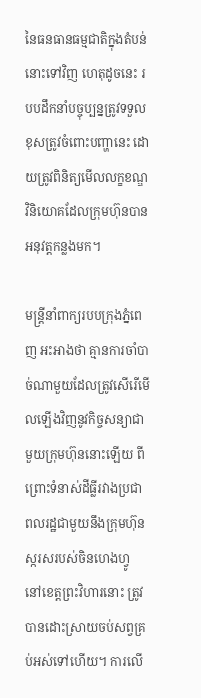នៃធនធានធម្មជាតិក្នុងតំបន់នោះទៅវិញ ហេតុដូចនេះ របបដឹកនាំបច្ចុប្បន្នត្រូវទទួលខុសត្រូវចំពោះបញ្ហានេះ ដោយត្រូវពិនិត្យមើលលក្ខខណ្ឌវិនិយោគដែលក្រុមហ៊ុនបានអនុវត្តកន្លងមក។

មន្ត្រីនាំពាក្យរបបក្រុងភ្នំពេញ អះអាងថា គ្មានការចាំបាច់ណាមួយដែលត្រូវសើរើមើលឡើងវិញនូវកិច្ចសន្យាជាមួយក្រុមហ៊ុននោះឡើយ ពីព្រោះទំនាស់ដីធ្លីរវាងប្រជាពលរដ្ឋជាមួយនឹងក្រុមហ៊ុនស្ករសរបស់ចិនហេងហ្វូ នៅខេត្តព្រះវិហារនោះ ត្រូវបានដោះស្រាយចប់សព្វគ្រប់អស់ទៅហើយ។ ការលើ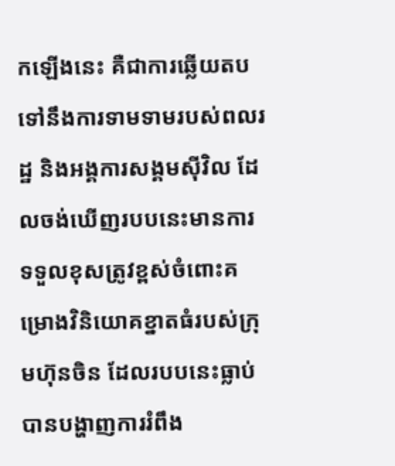កឡើងនេះ គឺជាការឆ្លើយតបទៅនឹងការទាមទាមរបស់ពលរដ្ឋ និងអង្គការសង្គមស៊ីវិល ដែលចង់ឃើញរបបនេះមានការទទួលខុសត្រូវខ្ពស់ចំពោះគម្រោងវិនិយោគខ្នាតធំរបស់ក្រុមហ៊ុនចិន ដែលរបបនេះធ្លាប់បានបង្ហាញការរំពឹង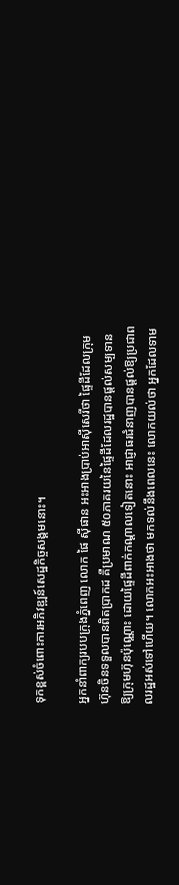ទុកខ្ពស់ចំពោះការអភិវឌ្ឍន៍សេដ្ឋកិច្ចសង្គមនោះ។

អ្នកនាំពាក្យរបបក្រុងភ្នំពេញ លោក ផៃ ស៊ីផាន អះអាងប្រាប់អាស៊ីសេរីថា ផ្ទៃដីដែលក្រុមហ៊ុនចិនទទួលបានពិតប្រាកដ គឺប្រមាណ ៥០ភាគរយនៃផ្ទៃដីដែលរដ្ឋបានផ្តល់សម្បទានឱ្យក្រុមហ៊ុនប៉ុណ្ណោះ ដោយផ្ទៃដីពាក់កណ្តាលទៀតនោះ អាជ្ញាធរជំនាញបានផ្តល់ឱ្យប្រជាពលរដ្ឋអស់ទៅហើយ។ លោកអះអាងថា មកទល់នឹងពេលនេះ លោកយល់ថា អ្នកដែលទាម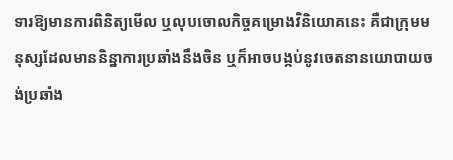ទារឱ្យមានការពិនិត្យមើល ឬលុបចោលកិច្ចគម្រោងវិនិយោគនេះ គឺជាក្រុមមនុស្សដែលមាននិន្នាការប្រឆាំងនឹងចិន ឬក៏អាចបង្កប់នូវចេតនានយោបាយចង់ប្រឆាំង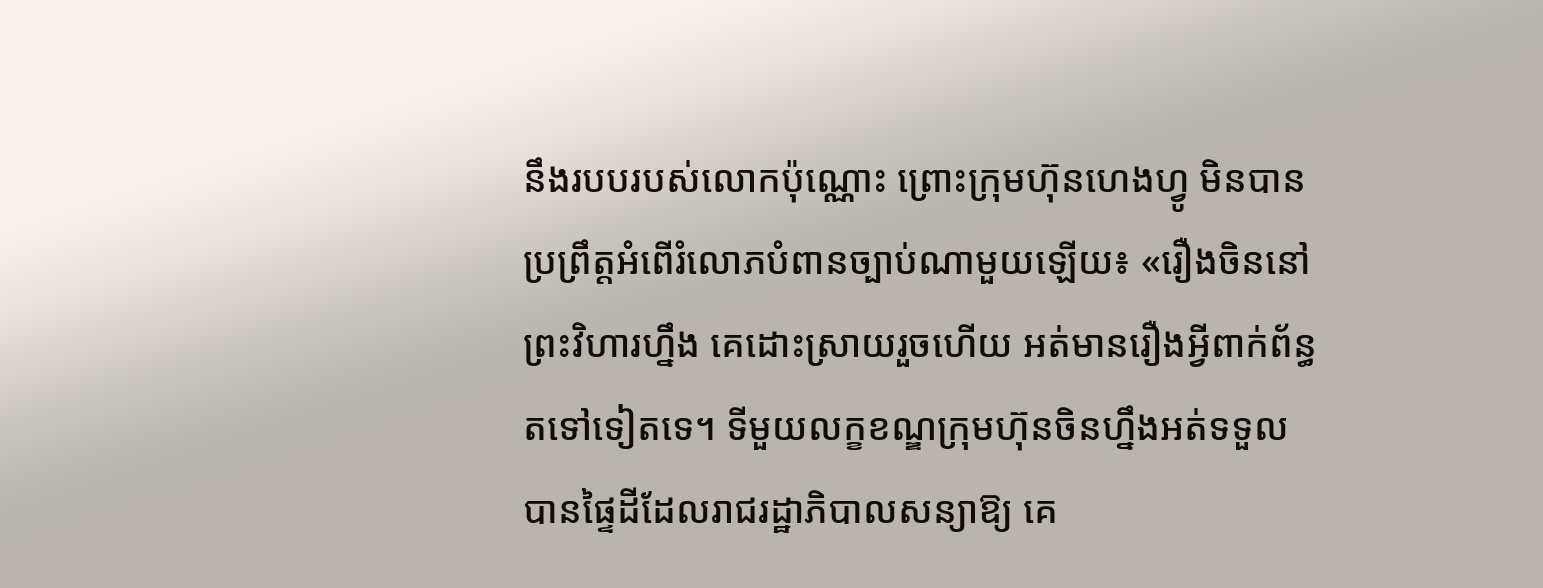នឹងរបបរបស់លោកប៉ុណ្ណោះ ព្រោះក្រុមហ៊ុនហេងហ្វូ មិនបានប្រព្រឹត្តអំពើរំលោភបំពានច្បាប់ណាមួយឡើយ៖ «រឿងចិននៅព្រះវិហារហ្នឹង គេដោះស្រាយរួចហើយ អត់មានរឿងអ្វីពាក់ព័ន្ធតទៅទៀតទេ។ ទីមួយលក្ខខណ្ឌក្រុមហ៊ុនចិនហ្នឹងអត់ទទួលបានផ្ទៃដីដែលរាជរដ្ឋាភិបាលសន្យាឱ្យ គេ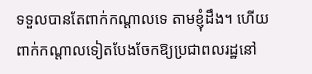ទទួលបានតែពាក់កណ្តាលទេ តាមខ្ញុំដឹង។ ហើយពាក់កណ្តាលទៀតបែងចែកឱ្យប្រជាពលរដ្ឋនៅ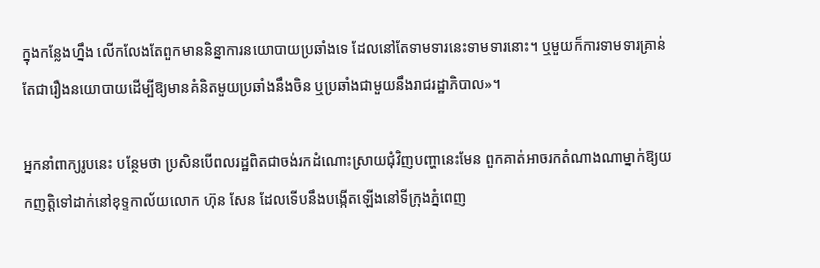ក្នុងកន្លែងហ្នឹង លើកលែងតែពួកមាននិន្នាការនយោបាយប្រឆាំងទេ ដែលនៅតែទាមទារនេះទាមទារនោះ។ ឬមួយក៏ការទាមទារគ្រាន់តែជារឿងនយោបាយដើម្បីឱ្យមានគំនិតមួយប្រឆាំងនឹងចិន ឬប្រឆាំងជាមួយនឹងរាជរដ្ឋាភិបាល»។

អ្នកនាំពាក្យរូបនេះ បន្ថែមថា ប្រសិនបើពលរដ្ឋពិតជាចង់រកដំណោះស្រាយជុំវិញបញ្ហានេះមែន ពួកគាត់អាចរកតំណាងណាម្នាក់ឱ្យយកញត្តិទៅដាក់នៅខុទ្ទកាល័យលោក ហ៊ុន សែន ដែលទើបនឹងបង្កើតឡើងនៅទីក្រុងភ្នំពេញ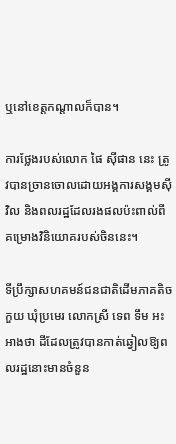ឬនៅខេត្តកណ្តាលក៏បាន។

ការថ្លែងរបស់លោក ផៃ ស៊ីផាន នេះ ត្រូវបានច្រានចោលដោយអង្គការសង្គមស៊ីវិល និងពលរដ្ឋដែលរងផលប៉ះពាល់ពីគម្រោងវិនិយោគរបស់ចិននេះ។

ទីប្រឹក្សាសហគមន៍ជនជាតិដើមភាគតិចកួយ ឃុំប្រមេរ លោកស្រី ទេព ទឹម អះអាងថា ដីដែលត្រូវបានកាត់ឆ្វៀលឱ្យពលរដ្ឋនោះមានចំនួន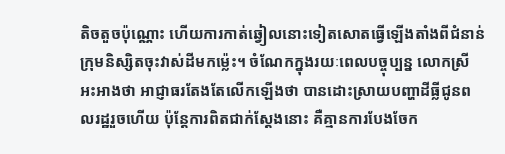តិចតួចប៉ុណ្ណោះ ហើយការកាត់ឆ្វៀលនោះទៀតសោតធ្វើឡើងតាំងពីជំនាន់ក្រុមនិស្សិតចុះវាស់ដីមកម្ល៉េះ។ ចំណែកក្នុងរយៈពេលបច្ចុប្បន្ន លោកស្រីអះអាងថា អាជ្ញាធរតែងតែលើកឡើងថា បានដោះស្រាយបញ្ហាដីធ្លីជូនពលរដ្ឋរួចហើយ ប៉ុន្តែការពិតជាក់ស្ដែងនោះ គឺគ្មានការបែងចែក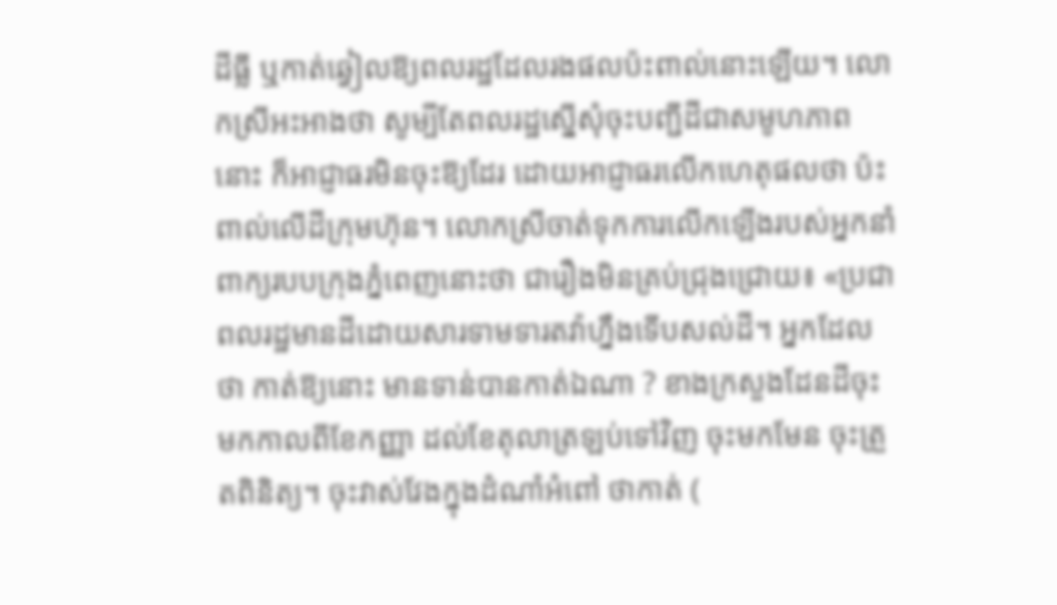ដីធ្លី ឬកាត់ឆ្វៀលឱ្យពលរដ្ឋដែលរងផលប៉ះពាល់នោះឡើយ។ លោកស្រីអះអាងថា សូម្បីតែពលរដ្ឋស្នើសុំចុះបញ្ជីដីជាសមូហភាពនោះ ក៏អាជ្ញាធរមិនចុះឱ្យដែរ ដោយអាជ្ញាធរលើកហេតុផលថា ប៉ះពាល់លើដីក្រុមហ៊ុន។ លោកស្រីចាត់ទុកការលើកឡើងរបស់អ្នកនាំពាក្យរបបក្រុងភ្នំពេញនោះថា ជារឿងមិនគ្រប់ជ្រុងជ្រោយ៖ «ប្រជាពលរដ្ឋមានដីដោយសារទាមទារតវ៉ាហ្នឹងទើបសល់ដី។ អ្នកដែលថា កាត់ឱ្យនោះ មានទាន់បានកាត់ឯណា ? ខាងក្រសួងដែនដីចុះមកកាលពីខែកញ្ញា ដល់ខែតុលាត្រឡប់ទៅវិញ ចុះមកមែន ចុះត្រួតពិនិត្យ។ ចុះវាស់វែងក្នុងដំណាំអំពៅ ថាកាត់ (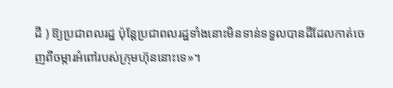ដី ) ឱ្យប្រជាពលរដ្ឋ ប៉ុន្តែប្រជាពលរដ្ឋទាំងនោះមិនទាន់ទទួលបានដីដែលកាត់ចេញពីចម្ការអំពៅរបស់ក្រុមហ៊ុននោះទេ»។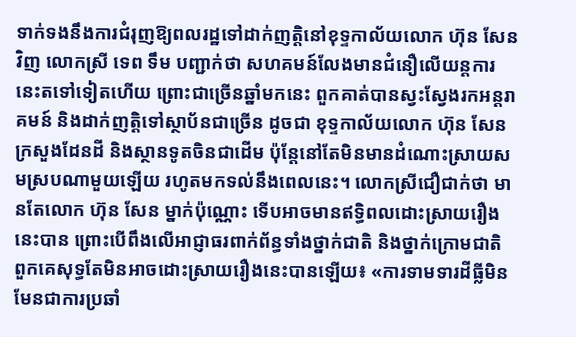ទាក់ទងនឹងការជំរុញឱ្យពលរដ្ឋទៅដាក់ញត្តិនៅខុទ្ទកាល័យលោក ហ៊ុន សែន វិញ លោកស្រី ទេព ទឹម បញ្ជាក់ថា សហគមន៍លែងមានជំនឿលើយន្តការនេះតទៅទៀតហើយ ព្រោះជាច្រើនឆ្នាំមកនេះ ពួកគាត់បានស្វះស្វែងរកអន្តរាគមន៍ និងដាក់ញត្តិទៅស្ថាប័នជាច្រើន ដូចជា ខុទ្ទកាល័យលោក ហ៊ុន សែន ក្រសួងដែនដី និងស្ថានទូតចិនជាដើម ប៉ុន្តែនៅតែមិនមានដំណោះស្រាយសមស្របណាមួយឡើយ រហូតមកទល់នឹងពេលនេះ។ លោកស្រីជឿជាក់ថា មានតែលោក ហ៊ុន សែន ម្នាក់ប៉ុណ្ណោះ ទើបអាចមានឥទ្ធិពលដោះស្រាយរឿងនេះបាន ព្រោះបើពឹងលើអាជ្ញាធរពាក់ព័ន្ធទាំងថ្នាក់ជាតិ និងថ្នាក់ក្រោមជាតិ ពួកគេសុទ្ធតែមិនអាចដោះស្រាយរឿងនេះបានឡើយ៖ «ការទាមទារដីធ្លីមិនមែនជាការប្រឆាំ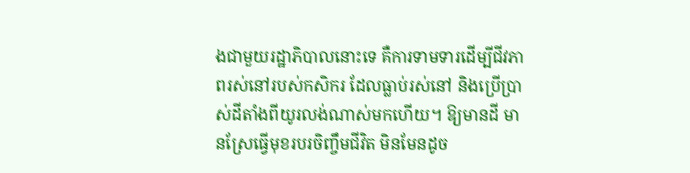ងជាមួយរដ្ឋាភិបាលនោះទេ គឺការទាមទារដើម្បីជីវភាពរស់នៅរបស់កសិករ ដែលធ្លាប់រស់នៅ និងប្រើប្រាស់ដីតាំងពីយូរលង់ណាស់មកហើយ។ ឱ្យមានដី មានស្រែធ្វើមុខរបរចិញ្ចឹមជីវិត មិនមែនដូច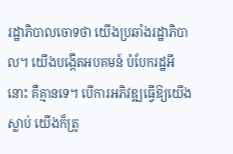រដ្ឋាភិបាលចោទថា យើងប្រឆាំងរដ្ឋាភិបាល។ យើងបង្កើតអបគមន៍ បំបែករដ្ឋអីនោះ គឺគ្មានទេ។ បើការអភិវឌ្ឍធ្វើឱ្យយើងស្លាប់ យើងក៏ត្រូ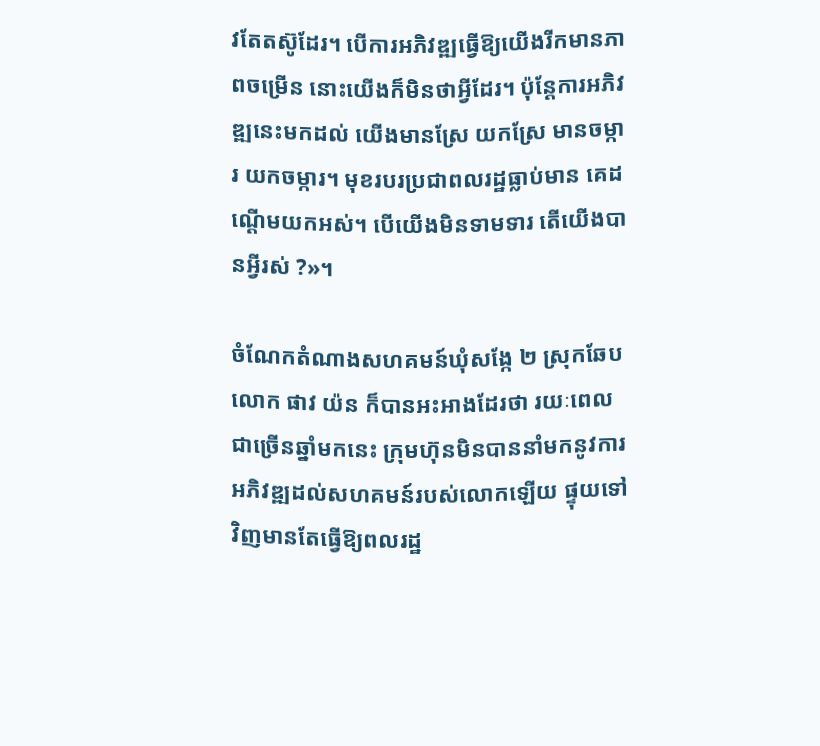វតែតស៊ូដែរ។ បើការអភិវឌ្ឍធ្វើឱ្យយើងរីកមានភាពចម្រើន នោះយើងក៏មិនថាអ្វីដែរ។ ប៉ុន្តែការអភិវឌ្ឍនេះមកដល់ យើងមានស្រែ យកស្រែ មានចម្ការ យកចម្ការ។ មុខរបរប្រជាពលរដ្ឋធ្លាប់មាន គេដណ្ដើមយកអស់។ បើយើងមិនទាមទារ តើយើងបានអ្វីរស់ ?»។

ចំណែកតំណាងសហគមន៍ឃុំសង្កែ ២ ស្រុកឆែប លោក ផាវ យ៉ន ក៏បានអះអាងដែរថា រយៈពេលជាច្រើនឆ្នាំមកនេះ ក្រុមហ៊ុនមិនបាននាំមកនូវការអភិវឌ្ឍដល់សហគមន៍របស់លោកឡើយ ផ្ទុយទៅវិញមានតែធ្វើឱ្យពលរដ្ឋ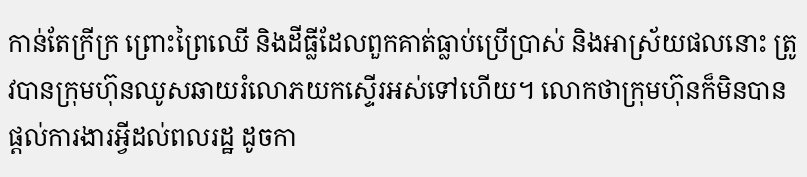កាន់តែក្រីក្រ ព្រោះព្រៃឈើ និងដីធ្លីដែលពួកគាត់ធ្លាប់ប្រើប្រាស់ និងអាស្រ័យផលនោះ ត្រូវបានក្រុមហ៊ុនឈូសឆាយរំលោភយកស្ទើរអស់ទៅហើយ។ លោកថាក្រុមហ៊ុនក៏មិនបានផ្ដល់ការងារអ្វីដល់ពលរដ្ឋ ដូចកា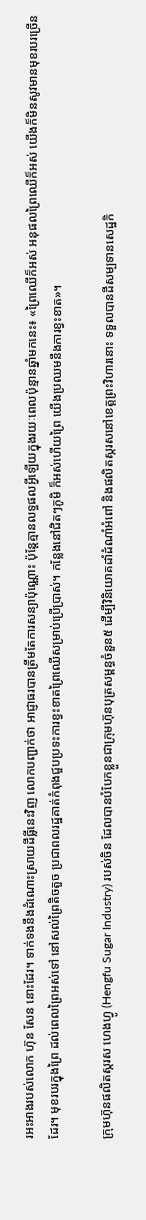រអះអាងរបស់លោក ហ៊ុន សែន នោះដែរ។ ទាក់ទងនឹងដំណោះស្រាយដីធ្លីនេះវិញ លោកបញ្ជាក់ថា អាជ្ញាធរបានត្រឹមតែការសន្យាប៉ុណ្ណោះ ប៉ុន្តែគ្មានលទ្ធផលអ្វីឡើយក្នុងរយៈពេលប៉ុន្មានឆ្នាំមកនេះ៖ «ព្រៃឈើក៏អស់ អនុផលព្រៃឈើក៏អស់ យើងក៏មិនសូវមានមុខរបរច្រើនដែរ។ មុខរបរក្នុងព្រៃ ដល់ពេលព្រៃអស់ទៅ នៅសល់ព្រៃតិចតួច ប្រជាពលរដ្ឋគាត់កំពុងជួបប្រទះការខ្វះខាតព្រៃឈើសម្រាប់ប្រើប្រាស់។ កន្លែងនៅជិតៗភូមិ ក៏អស់ហើយព្រៃ យើងប្រឈមនឹងការខ្វះខាត»។

ក្រុមហ៊ុនផលិតស្ករស ហេងហ្វូ (Hengfu Sugar Industry) របស់ចិន ដែលបានបំបែកខ្លួនជាក្រុមហ៊ុនបុត្រសម្ពន្ធចំនួន៥ ដើម្បីវិនិយោគដាំដំណាំអំពៅ និងផលិតស្ករសនៅខេត្តព្រះវិហារនោះ ទទួលបានដីសម្បទានសេដ្ឋកិ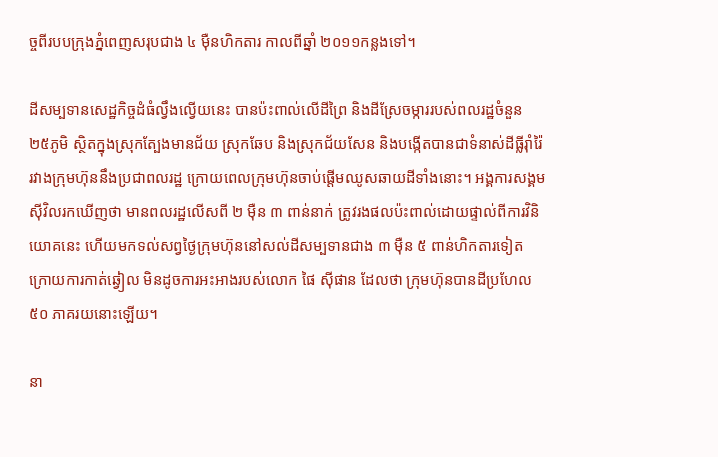ច្ចពីរបបក្រុងភ្នំពេញសរុបជាង ៤ ម៉ឺនហិកតារ កាលពីឆ្នាំ ២០១១កន្លងទៅ។

ដីសម្បទានសេដ្ឋកិច្ចដំធំល្វឹងល្វើយនេះ បានប៉ះពាល់លើដីព្រៃ និងដីស្រែចម្ការរបស់ពលរដ្ឋចំនួន ២៥ភូមិ ស្ថិតក្នុងស្រុកត្បែងមានជ័យ ស្រុកឆែប និងស្រុកជ័យសែន និងបង្កើតបានជាទំនាស់ដីធ្លីរ៉ាំរ៉ៃរវាងក្រុមហ៊ុននឹងប្រជាពលរដ្ឋ ក្រោយពេលក្រុមហ៊ុនចាប់ផ្ដើមឈូសឆាយដីទាំងនោះ។ អង្គការសង្គមស៊ីវិលរកឃើញថា មានពលរដ្ឋលើសពី ២ ម៉ឺន ៣ ពាន់នាក់ ត្រូវរងផលប៉ះពាល់ដោយផ្ទាល់ពីការវិនិយោគនេះ ហើយមកទល់សព្វថ្ងៃក្រុមហ៊ុននៅសល់ដីសម្បទានជាង ៣ ម៉ឺន ៥ ពាន់ហិកតារទៀត ក្រោយការកាត់ឆ្វៀល មិនដូចការអះអាងរបស់លោក ផៃ ស៊ីផាន ដែលថា ក្រុមហ៊ុនបានដីប្រហែល ៥០ ភាគរយនោះឡើយ។

នា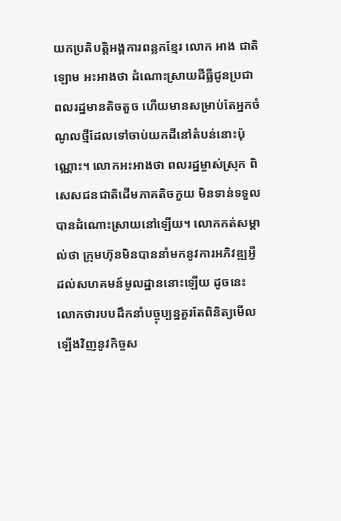យកប្រតិបត្តិអង្គការពន្លកខ្មែរ លោក អាង ជាតិឡោម អះអាងថា ដំណោះស្រាយដីធ្លីជូនប្រជាពលរដ្ឋមានតិចតួច ហើយមានសម្រាប់តែអ្នកចំណូលថ្មីដែលទៅចាប់យកដីនៅតំបន់នោះប៉ុណ្ណោះ។ លោកអះអាងថា ពលរដ្ឋម្ចាស់ស្រុក ពិសេសជនជាតិដើមភាគតិចកួយ មិនទាន់ទទួលបានដំណោះស្រាយនៅឡើយ។ លោកកត់សម្គាល់ថា ក្រុមហ៊ុនមិនបាននាំមកនូវការអភិវឌ្ឍអ្វីដល់សហគមន៍មូលដ្ឋាននោះឡើយ ដូចនេះលោកថារបបដឹកនាំបច្ចុប្បន្នគួរតែពិនិត្យមើលឡើងវិញនូវកិច្ចស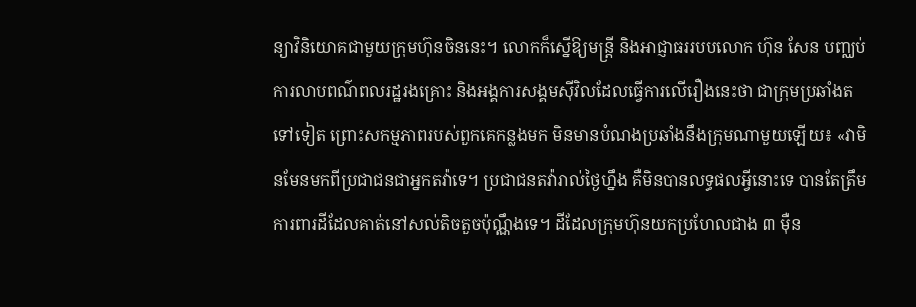ន្យាវិនិយោគជាមួយក្រុមហ៊ុនចិននេះ។ លោកក៏ស្នើឱ្យមន្ត្រី និងអាជ្ញាធររបបលោក ហ៊ុន សែន បញ្ឈប់ការលាបពណ៌ពលរដ្ឋរងគ្រោះ និងអង្គការសង្គមស៊ីវិលដែលធ្វើការលើរឿងនេះថា ជាក្រុមប្រឆាំងតទៅទៀត ព្រោះសកម្មភាពរបស់ពួកគេកន្លងមក មិនមានបំណងប្រឆាំងនឹងក្រុមណាមួយឡើយ៖ «វាមិនមែនមកពីប្រជាជនជាអ្នកតវ៉ាទេ។ ប្រជាជនតវ៉ារាល់ថ្ងៃហ្នឹង គឺមិនបានលទ្ធផលអ្វីនោះទេ បានតែត្រឹមការពារដីដែលគាត់នៅសល់តិចតួចប៉ុណ្ណឹងទេ។ ដីដែលក្រុមហ៊ុនយកប្រហែលជាង ៣ ម៉ឺន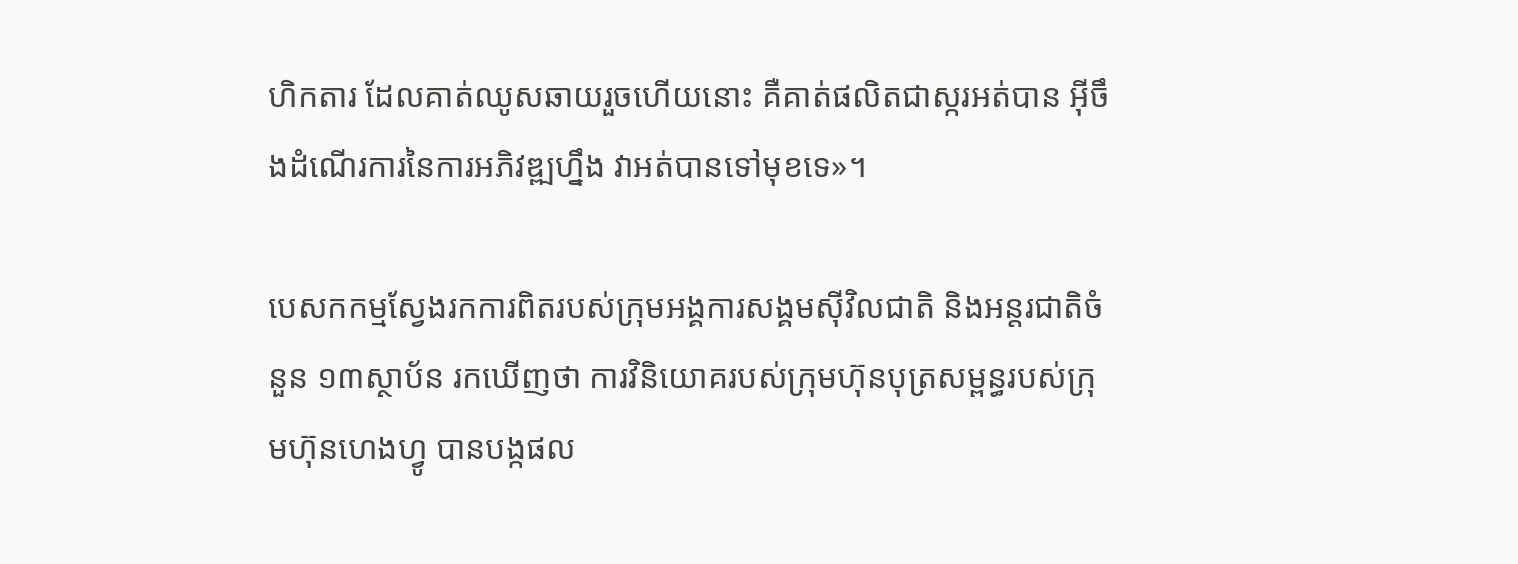ហិកតារ ដែលគាត់ឈូសឆាយរួចហើយនោះ គឺគាត់ផលិតជាស្ករអត់បាន អ៊ីចឹងដំណើរការនៃការអភិវឌ្ឍហ្នឹង វាអត់បានទៅមុខទេ»។

បេសកកម្មស្វែងរកការពិតរបស់ក្រុមអង្គការសង្គមស៊ីវិលជាតិ និងអន្តរជាតិចំនួន ១៣ស្ថាប័ន រកឃើញថា ការវិនិយោគរបស់ក្រុមហ៊ុនបុត្រសម្ពន្ធរបស់ក្រុមហ៊ុនហេងហ្វូ បានបង្កផល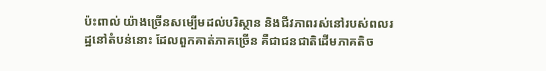ប៉ះពាល់ យ៉ាងច្រើនសម្បើមដល់បរិស្ថាន និងជីវភាពរស់នៅរបស់ពលរដ្ឋនៅតំបន់នោះ ដែលពួកគាត់ភាគច្រើន គឺជាជនជាតិដើមភាគតិច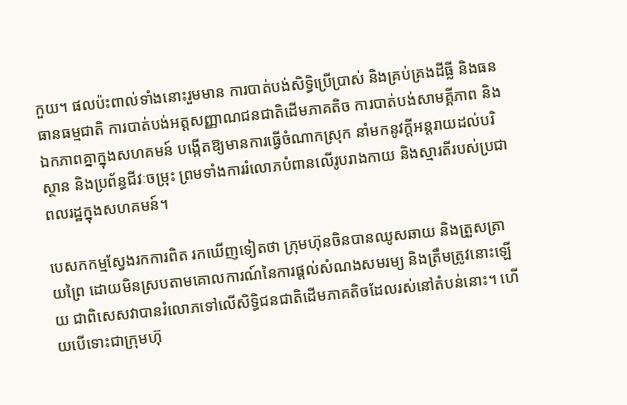កួយ។ ផលប៉ះពាល់ទាំងនោះរួមមាន ការបាត់បង់សិទ្ធិប្រើប្រាស់ និងគ្រប់គ្រងដីធ្លី និងធនធានធម្មជាតិ ការបាត់បង់អត្តសញ្ញាណជនជាតិដើមភាគតិច ការបាត់បង់សាមគ្គីភាព និងឯកភាពគ្នាក្នុងសហគមន៍ បង្កើតឱ្យមានការធ្វើចំណាកស្រុក នាំមកនូវក្តីអន្តរាយដល់បរិស្ថាន និងប្រព័ន្ធជីវៈចម្រុះ ព្រមទាំងការរំលោភបំពានលើរូបរាងកាយ និងស្មារតីរបស់ប្រជាពលរដ្ឋក្នុងសហគមន៍។

បេសកកម្មស្វែងរកការពិត រកឃើញទៀតថា ក្រុមហ៊ុនចិនបានឈូសឆាយ និងត្រួសត្រាយព្រៃ ដោយមិនស្របតាមគោលការណ៍នៃការផ្តល់សំណងសមរម្យ និងត្រឹមត្រូវនោះឡើយ ជាពិសេសវាបានរំលោភទៅលើសិទ្ធិជនជាតិដើមភាគតិចដែលរស់នៅតំបន់នោះ។ ហើយបើទោះជាក្រុមហ៊ុ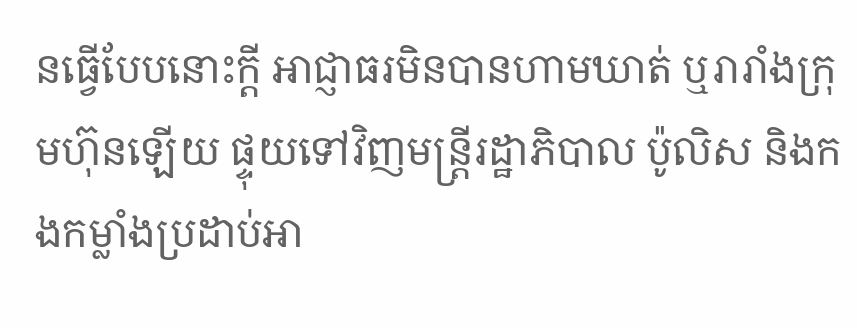នធ្វើបែបនោះក្តី អាជ្ញាធរមិនបានហាមឃាត់ ឬរារាំងក្រុមហ៊ុនឡើយ ផ្ទុយទៅវិញមន្ត្រីរដ្ឋាភិបាល ប៉ូលិស និងកងកម្លាំងប្រដាប់អា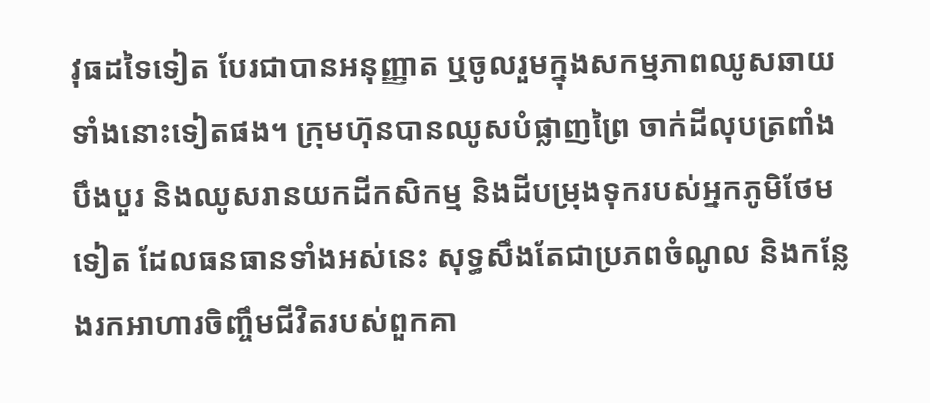វុធដទៃទៀត បែរជាបានអនុញ្ញាត ឬចូលរួមក្នុងសកម្មភាពឈូសឆាយទាំងនោះទៀតផង។ ក្រុមហ៊ុនបានឈូសបំផ្លាញព្រៃ ចាក់ដីលុបត្រពាំង បឹងបួរ និងឈូសរានយកដីកសិកម្ម និងដីបម្រុងទុករបស់អ្នកភូមិថែមទៀត ដែលធនធានទាំងអស់នេះ សុទ្ធសឹងតែជាប្រភពចំណូល និងកន្លែងរកអាហារចិញ្ចឹមជីវិតរបស់ពួកគា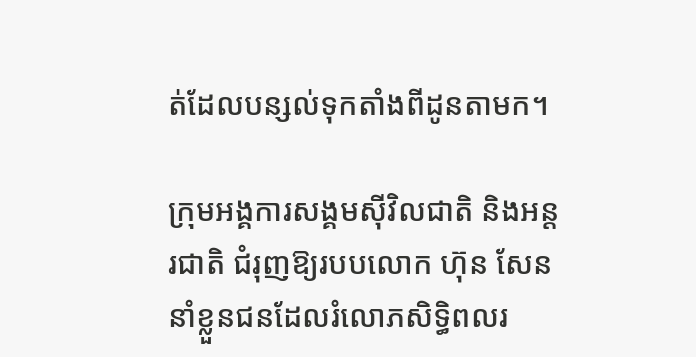ត់ដែលបន្សល់ទុកតាំងពីដូនតាមក។

ក្រុមអង្គការសង្គមស៊ីវិលជាតិ និងអន្តរជាតិ ជំរុញឱ្យរបបលោក ហ៊ុន សែន នាំខ្លួនជនដែលរំលោភសិទ្ធិពលរ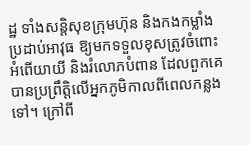ដ្ឋ ទាំងសន្តិសុខក្រុមហ៊ុន និងកងកម្លាំងប្រដាប់អាវុធ ឱ្យមកទទួលខុសត្រូវចំពោះអំពើយាយី និងរំលោភបំពាន ដែលពួកគេបានប្រព្រឹត្តិលើអ្នកភូមិកាលពីពេលកន្លងទៅ។ ក្រៅពី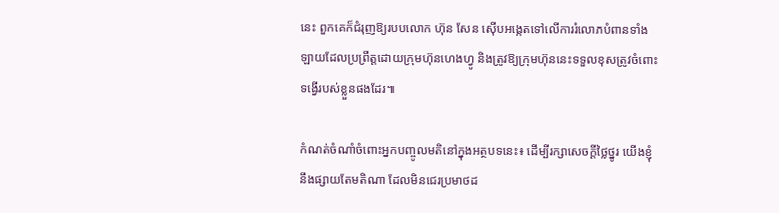នេះ ពួកគេក៏ជំរុញឱ្យរបបលោក ហ៊ុន សែន ស៊ើបអង្កេតទៅលើការរំលោភបំពានទាំងឡាយដែលប្រព្រឹត្តដោយក្រុមហ៊ុនហេងហ្វូ និងត្រូវឱ្យក្រុមហ៊ុននេះទទួលខុសត្រូវចំពោះទង្វើរបស់ខ្លួនផងដែរ៕

កំណត់ចំណាំចំពោះអ្នកបញ្ចូលមតិនៅក្នុងអត្ថបទនេះ៖ ដើម្បីរក្សាសេចក្ដីថ្លៃថ្នូរ យើងខ្ញុំនឹងផ្សាយតែមតិណា ដែលមិនជេរប្រមាថដ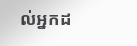ល់អ្នកដ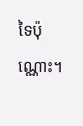ទៃប៉ុណ្ណោះ។